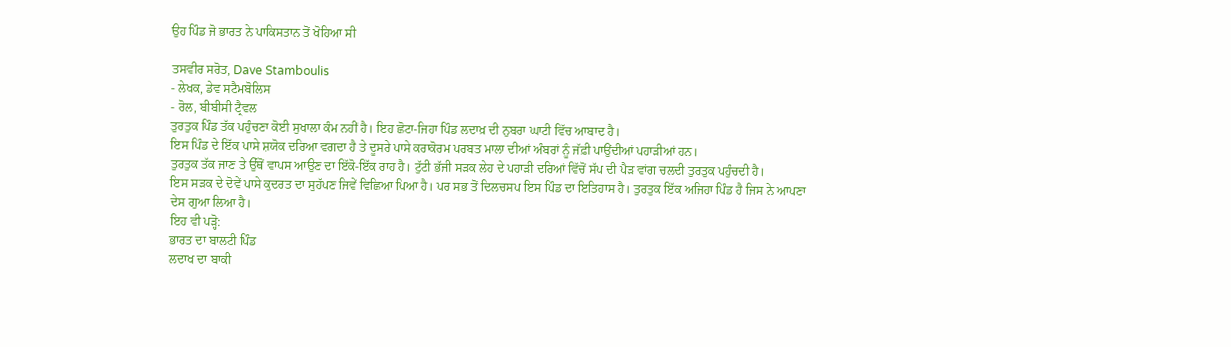ਉਹ ਪਿੰਡ ਜੋ ਭਾਰਤ ਨੇ ਪਾਕਿਸਤਾਨ ਤੋਂ ਖੋਹਿਆ ਸੀ

ਤਸਵੀਰ ਸਰੋਤ, Dave Stamboulis
- ਲੇਖਕ, ਡੇਵ ਸਟੈਮਬੋਲਿਸ
- ਰੋਲ, ਬੀਬੀਸੀ ਟ੍ਰੈਵਲ
ਤੁਰਤੁਕ ਪਿੰਡ ਤੱਕ ਪਹੁੰਚਣਾ ਕੋਈ ਸੁਖਾਲਾ ਕੰਮ ਨਹੀਂ ਹੈ। ਇਹ ਛੋਟਾ-ਜਿਹਾ ਪਿੰਡ ਲਦਾਖ਼ ਦੀ ਨੁਬਰਾ ਘਾਟੀ ਵਿੱਚ ਆਬਾਦ ਹੈ।
ਇਸ ਪਿੰਡ ਦੇ ਇੱਕ ਪਾਸੇ ਸ਼ਯੋਕ ਦਰਿਆ ਵਗਦਾ ਹੈ ਤੇ ਦੂਸਰੇ ਪਾਸੇ ਕਰਾਕੋਰਮ ਪਰਬਤ ਮਾਲਾ ਦੀਆਂ ਅੰਬਰਾਂ ਨੂੰ ਜੱਫ਼ੀ ਪਾਉਂਦੀਆਂ ਪਹਾੜੀਆਂ ਹਨ।
ਤੁਰਤੁਕ ਤੱਕ ਜਾਣ ਤੇ ਉੱਥੋਂ ਵਾਪਸ ਆਉਣ ਦਾ ਇੱਕੋ-ਇੱਕ ਰਾਹ ਹੈ। ਟੁੱਟੀ ਭੱਜੀ ਸੜਕ ਲੇਹ ਦੇ ਪਹਾੜੀ ਦਰਿਆਂ ਵਿੱਚੋਂ ਸੱਪ ਦੀ ਪੈੜ ਵਾਂਗ ਚਲਦੀ ਤੁਰਤੁਕ ਪਹੁੰਚਦੀ ਹੈ।
ਇਸ ਸੜਕ ਦੇ ਦੋਵੇਂ ਪਾਸੇ ਕੁਦਰਤ ਦਾ ਸੁਹੱਪਣ ਜਿਵੇਂ ਵਿਛਿਆ ਪਿਆ ਹੈ। ਪਰ ਸਭ ਤੋਂ ਦਿਲਚਸਪ ਇਸ ਪਿੰਡ ਦਾ ਇਤਿਹਾਸ ਹੈ। ਤੁਰਤੁਕ ਇੱਕ ਅਜਿਹਾ ਪਿੰਡ ਹੈ ਜਿਸ ਨੇ ਆਪਣਾ ਦੇਸ ਗੁਆ ਲਿਆ ਹੈ।
ਇਹ ਵੀ ਪੜ੍ਹੋ:
ਭਾਰਤ ਦਾ ਬਾਲਟੀ ਪਿੰਡ
ਲਦਾਖ ਦਾ ਬਾਕੀ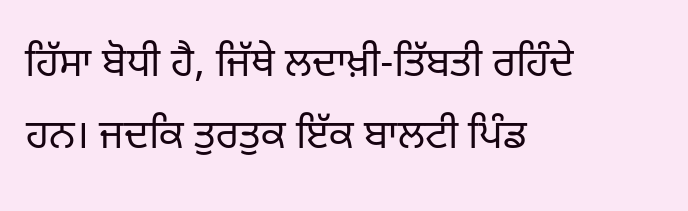ਹਿੱਸਾ ਬੋਧੀ ਹੈ, ਜਿੱਥੇ ਲਦਾਖ਼ੀ-ਤਿੱਬਤੀ ਰਹਿੰਦੇ ਹਨ। ਜਦਕਿ ਤੁਰਤੁਕ ਇੱਕ ਬਾਲਟੀ ਪਿੰਡ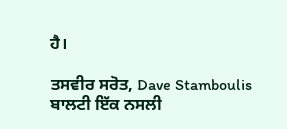ਹੈ।

ਤਸਵੀਰ ਸਰੋਤ, Dave Stamboulis
ਬਾਲਟੀ ਇੱਕ ਨਸਲੀ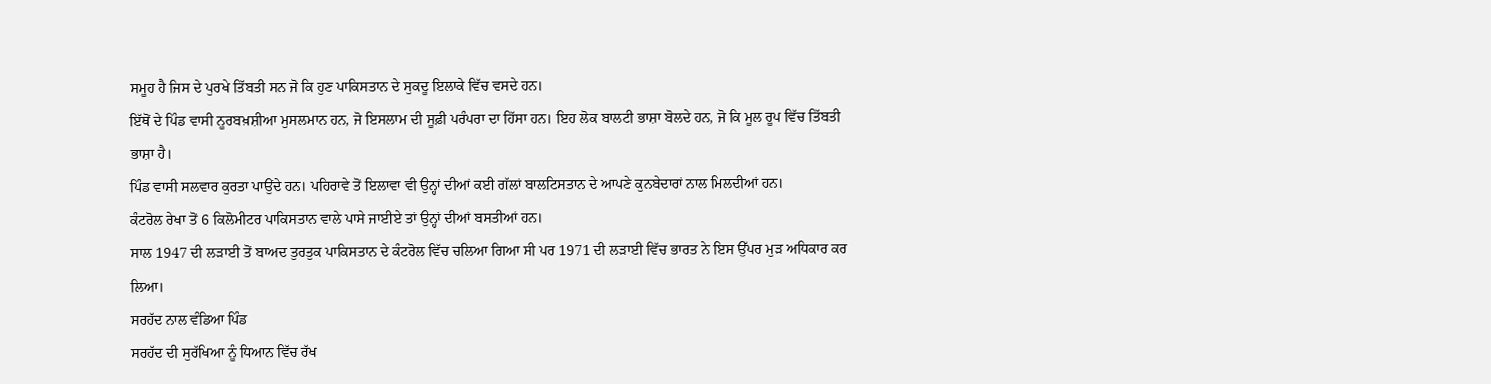ਸਮੂਹ ਹੈ ਜਿਸ ਦੇ ਪੁਰਖੇ ਤਿੱਬਤੀ ਸਨ ਜੋ ਕਿ ਹੁਣ ਪਾਕਿਸਤਾਨ ਦੇ ਸੁਕਦੂ ਇਲਾਕੇ ਵਿੱਚ ਵਸਦੇ ਹਨ।
ਇੱਥੋਂ ਦੇ ਪਿੰਡ ਵਾਸੀ ਨੂਰਬਖ਼ਸ਼ੀਆ ਮੁਸਲਮਾਨ ਹਨ, ਜੋ ਇਸਲਾਮ ਦੀ ਸੂਫ਼ੀ ਪਰੰਪਰਾ ਦਾ ਹਿੱਸਾ ਹਨ। ਇਹ ਲੋਕ ਬਾਲਟੀ ਭਾਸ਼ਾ ਬੋਲਦੇ ਹਨ, ਜੋ ਕਿ ਮੂਲ ਰੂਪ ਵਿੱਚ ਤਿੱਬਤੀ ਭਾਸ਼ਾ ਹੈ।
ਪਿੰਡ ਵਾਸੀ ਸਲਵਾਰ ਕੁਰਤਾ ਪਾਉਂਦੇ ਹਨ। ਪਹਿਰਾਵੇ ਤੋਂ ਇਲਾਵਾ ਵੀ ਉਨ੍ਹਾਂ ਦੀਆਂ ਕਈ ਗੱਲਾਂ ਬਾਲਟਿਸਤਾਨ ਦੇ ਆਪਣੇ ਕੁਨਬੇਦਾਰਾਂ ਨਾਲ ਮਿਲਦੀਆਂ ਹਨ।
ਕੰਟਰੋਲ ਰੇਖਾ ਤੋਂ 6 ਕਿਲੋਮੀਟਰ ਪਾਕਿਸਤਾਨ ਵਾਲੇ ਪਾਸੇ ਜਾਈਏ ਤਾਂ ਉਨ੍ਹਾਂ ਦੀਆਂ ਬਸਤੀਆਂ ਹਨ।
ਸਾਲ 1947 ਦੀ ਲੜਾਈ ਤੋਂ ਬਾਅਦ ਤੁਰਤੁਕ ਪਾਕਿਸਤਾਨ ਦੇ ਕੰਟਰੋਲ ਵਿੱਚ ਚਲਿਆ ਗਿਆ ਸੀ ਪਰ 1971 ਦੀ ਲੜਾਈ ਵਿੱਚ ਭਾਰਤ ਨੇ ਇਸ ਉੱਪਰ ਮੁੜ ਅਧਿਕਾਰ ਕਰ ਲਿਆ।
ਸਰਹੱਦ ਨਾਲ ਵੰਡਿਆ ਪਿੰਡ
ਸਰਹੱਦ ਦੀ ਸੁਰੱਖਿਆ ਨੂੰ ਧਿਆਨ ਵਿੱਚ ਰੱਖ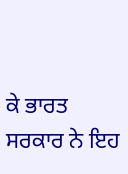ਕੇ ਭਾਰਤ ਸਰਕਾਰ ਨੇ ਇਹ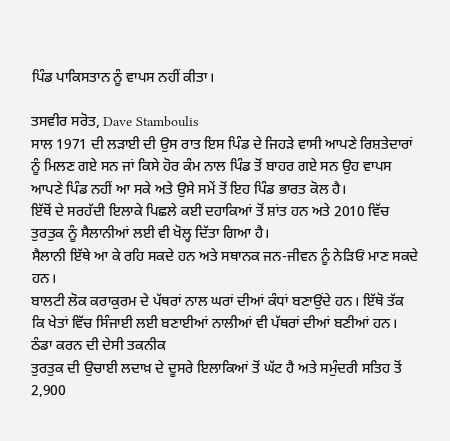ਪਿੰਡ ਪਾਕਿਸਤਾਨ ਨੂੰ ਵਾਪਸ ਨਹੀਂ ਕੀਤਾ।

ਤਸਵੀਰ ਸਰੋਤ, Dave Stamboulis
ਸਾਲ 1971 ਦੀ ਲੜਾਈ ਦੀ ਉਸ ਰਾਤ ਇਸ ਪਿੰਡ ਦੇ ਜਿਹੜੇ ਵਾਸੀ ਆਪਣੇ ਰਿਸ਼ਤੇਦਾਰਾਂ ਨੂੰ ਮਿਲਣ ਗਏ ਸਨ ਜਾਂ ਕਿਸੇ ਹੋਰ ਕੰਮ ਨਾਲ ਪਿੰਡ ਤੋਂ ਬਾਹਰ ਗਏ ਸਨ ਉਹ ਵਾਪਸ ਆਪਣੇ ਪਿੰਡ ਨਹੀਂ ਆ ਸਕੇ ਅਤੇ ਉਸੇ ਸਮੇਂ ਤੋਂ ਇਹ ਪਿੰਡ ਭਾਰਤ ਕੋਲ ਹੈ।
ਇੱਥੋਂ ਦੇ ਸਰਹੱਦੀ ਇਲਾਕੇ ਪਿਛਲੇ ਕਈ ਦਹਾਕਿਆਂ ਤੋਂ ਸ਼ਾਂਤ ਹਨ ਅਤੇ 2010 ਵਿੱਚ ਤੁਰਤੁਕ ਨੂੰ ਸੈਲਾਨੀਆਂ ਲਈ ਵੀ ਖੋਲ੍ਹ ਦਿੱਤਾ ਗਿਆ ਹੈ।
ਸੈਲਾਨੀ ਇੱਥੇ ਆ ਕੇ ਰਹਿ ਸਕਦੇ ਹਨ ਅਤੇ ਸਥਾਨਕ ਜਨ-ਜੀਵਨ ਨੂੰ ਨੇੜਿਓਂ ਮਾਣ ਸਕਦੇ ਹਨ।
ਬਾਲਟੀ ਲੋਕ ਕਰਾਕੁਰਮ ਦੇ ਪੱਥਰਾਂ ਨਾਲ ਘਰਾਂ ਦੀਆਂ ਕੰਧਾਂ ਬਣਾਉਂਦੇ ਹਨ। ਇੱਥੋ ਤੱਕ ਕਿ ਖੇਤਾਂ ਵਿੱਚ ਸਿੰਜਾਈ ਲਈ ਬਣਾਈਆਂ ਨਾਲੀਆਂ ਵੀ ਪੱਥਰਾਂ ਦੀਆਂ ਬਣੀਆਂ ਹਨ।
ਠੰਡਾ ਕਰਨ ਦੀ ਦੇਸੀ ਤਕਨੀਕ
ਤੁਰਤੁਕ ਦੀ ਉਚਾਈ ਲਦਾਖ਼ ਦੇ ਦੂਸਰੇ ਇਲਾਕਿਆਂ ਤੋਂ ਘੱਟ ਹੈ ਅਤੇ ਸਮੁੰਦਰੀ ਸਤਿਹ ਤੋਂ 2,900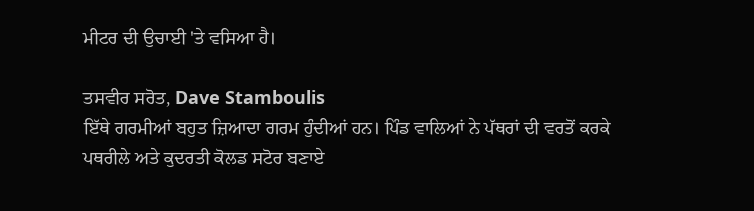ਮੀਟਰ ਦੀ ਉਚਾਈ 'ਤੇ ਵਸਿਆ ਹੈ।

ਤਸਵੀਰ ਸਰੋਤ, Dave Stamboulis
ਇੱਥੇ ਗਰਮੀਆਂ ਬਹੁਤ ਜ਼ਿਆਦਾ ਗਰਮ ਹੁੰਦੀਆਂ ਹਨ। ਪਿੰਡ ਵਾਲਿਆਂ ਨੇ ਪੱਥਰਾਂ ਦੀ ਵਰਤੋਂ ਕਰਕੇ ਪਥਰੀਲੇ ਅਤੇ ਕੁਦਰਤੀ ਕੋਲਡ ਸਟੋਰ ਬਣਾਏ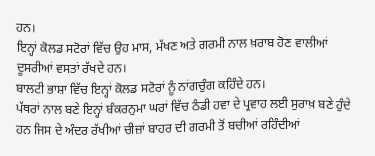ਹਨ।
ਇਨ੍ਹਾਂ ਕੋਲਡ ਸਟੋਰਾਂ ਵਿੱਚ ਉਹ ਮਾਸ, ਮੱਖਣ ਅਤੇ ਗਰਮੀ ਨਾਲ ਖ਼ਰਾਬ ਹੋਣ ਵਾਲੀਆਂ ਦੂਸਰੀਆਂ ਵਸਤਾਂ ਰੱਖਦੇ ਹਨ।
ਬਾਲਟੀ ਭਾਸ਼ਾ ਵਿੱਚ ਇਨ੍ਹਾਂ ਕੋਲਡ ਸਟੋਰਾਂ ਨੂੰ ਨਾਂਗਚੁੰਗ ਕਹਿੰਦੇ ਹਨ।
ਪੱਥਰਾਂ ਨਾਲ ਬਣੇ ਇਨ੍ਹਾਂ ਬੰਕਰਨੁਮਾ ਘਰਾਂ ਵਿੱਚ ਠੰਡੀ ਹਵਾ ਦੇ ਪ੍ਰਵਾਹ ਲਈ ਸੁਰਾਖ਼ ਬਣੇ ਹੁੰਦੇ ਹਨ ਜਿਸ ਦੇ ਅੰਦਰ ਰੱਖੀਆਂ ਚੀਜ਼ਾਂ ਬਾਹਰ ਦੀ ਗਰਮੀ ਤੋਂ ਬਚੀਆਂ ਰਹਿੰਦੀਆਂ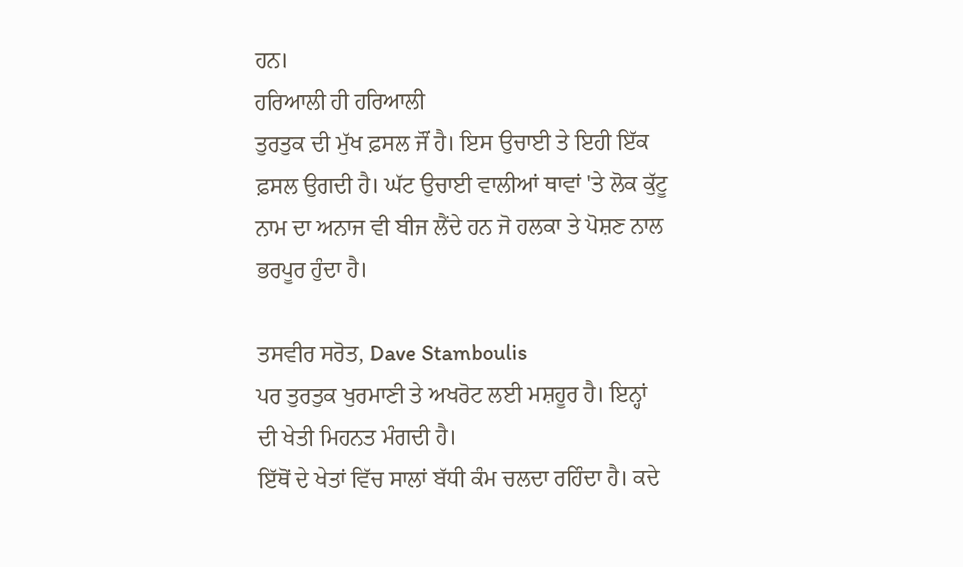ਹਨ।
ਹਰਿਆਲੀ ਹੀ ਹਰਿਆਲੀ
ਤੁਰਤੁਕ ਦੀ ਮੁੱਖ ਫ਼ਸਲ ਜੌਂ ਹੈ। ਇਸ ਉਚਾਈ ਤੇ ਇਹੀ ਇੱਕ ਫ਼ਸਲ ਉਗਦੀ ਹੈ। ਘੱਟ ਉਚਾਈ ਵਾਲੀਆਂ ਥਾਵਾਂ 'ਤੇ ਲੋਕ ਕੁੱਟੂ ਨਾਮ ਦਾ ਅਨਾਜ ਵੀ ਬੀਜ ਲੈਂਦੇ ਹਨ ਜੋ ਹਲਕਾ ਤੇ ਪੋਸ਼ਣ ਨਾਲ ਭਰਪੂਰ ਹੁੰਦਾ ਹੈ।

ਤਸਵੀਰ ਸਰੋਤ, Dave Stamboulis
ਪਰ ਤੁਰਤੁਕ ਖੁਰਮਾਣੀ ਤੇ ਅਖਰੋਟ ਲਈ ਮਸ਼ਹੂਰ ਹੈ। ਇਨ੍ਹਾਂ ਦੀ ਖੇਤੀ ਮਿਹਨਤ ਮੰਗਦੀ ਹੈ।
ਇੱਥੋਂ ਦੇ ਖੇਤਾਂ ਵਿੱਚ ਸਾਲਾਂ ਬੱਧੀ ਕੰਮ ਚਲਦਾ ਰਹਿੰਦਾ ਹੈ। ਕਦੇ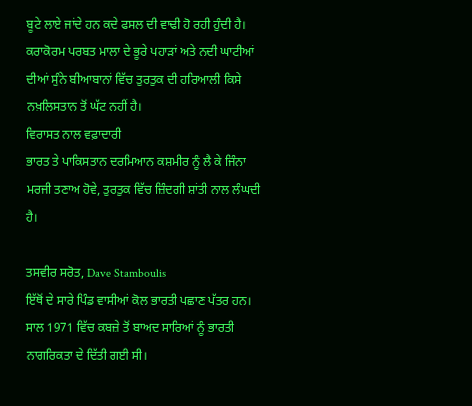ਬੂਟੇ ਲਾਏ ਜਾਂਦੇ ਹਨ ਕਦੇ ਫਸਲ ਦੀ ਵਾਢੀ ਹੋ ਰਹੀ ਹੁੰਦੀ ਹੈ।
ਕਰਾਕੋਰਮ ਪਰਬਤ ਮਾਲਾ ਦੇ ਭੂਰੇ ਪਹਾੜਾਂ ਅਤੇ ਨਦੀ ਘਾਟੀਆਂ ਦੀਆਂ ਸੁੰਨੇ ਬੀਆਬਾਨਾਂ ਵਿੱਚ ਤੁਰਤੁਕ ਦੀ ਹਰਿਆਲੀ ਕਿਸੇ ਨਖ਼ਲਿਸਤਾਨ ਤੋਂ ਘੱਟ ਨਹੀਂ ਹੈ।
ਵਿਰਾਸਤ ਨਾਲ ਵਫ਼ਾਦਾਰੀ
ਭਾਰਤ ਤੇ ਪਾਕਿਸਤਾਨ ਦਰਮਿਆਨ ਕਸ਼ਮੀਰ ਨੂੰ ਲੈ ਕੇ ਜਿੰਨਾ ਮਰਜੀ ਤਣਾਅ ਹੋਵੇ, ਤੁਰਤੁਕ ਵਿੱਚ ਜ਼ਿੰਦਗੀ ਸ਼ਾਂਤੀ ਨਾਲ ਲੰਘਦੀ ਹੈ।

ਤਸਵੀਰ ਸਰੋਤ, Dave Stamboulis
ਇੱਥੋਂ ਦੇ ਸਾਰੇ ਪਿੰਡ ਵਾਸੀਆਂ ਕੋਲ ਭਾਰਤੀ ਪਛਾਣ ਪੱਤਰ ਹਨ। ਸਾਲ 1971 ਵਿੱਚ ਕਬਜ਼ੇ ਤੋਂ ਬਾਅਦ ਸਾਰਿਆਂ ਨੂੰ ਭਾਰਤੀ ਨਾਗਰਿਕਤਾ ਦੇ ਦਿੱਤੀ ਗਈ ਸੀ।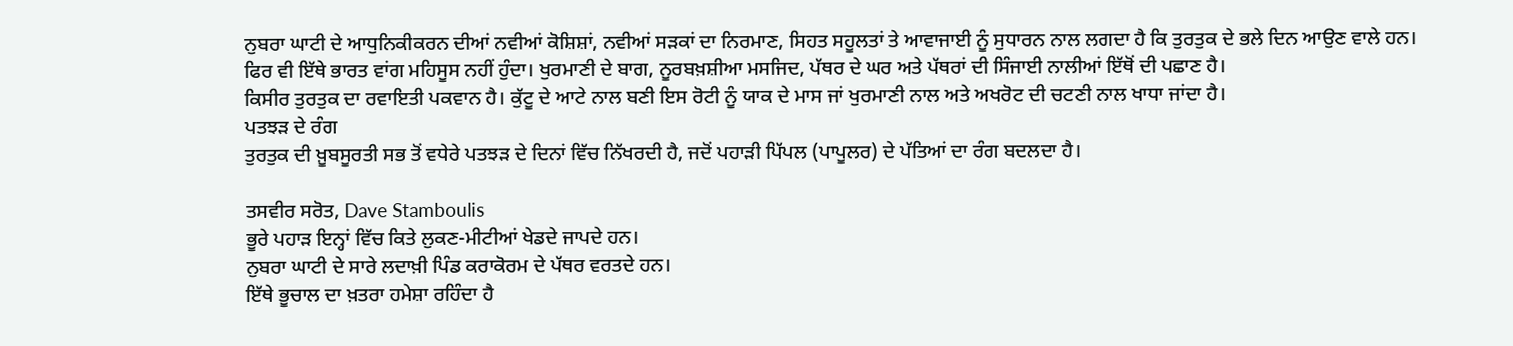ਨੁਬਰਾ ਘਾਟੀ ਦੇ ਆਧੁਨਿਕੀਕਰਨ ਦੀਆਂ ਨਵੀਆਂ ਕੋਸ਼ਿਸ਼ਾਂ, ਨਵੀਆਂ ਸੜਕਾਂ ਦਾ ਨਿਰਮਾਣ, ਸਿਹਤ ਸਹੂਲਤਾਂ ਤੇ ਆਵਾਜਾਈ ਨੂੰ ਸੁਧਾਰਨ ਨਾਲ ਲਗਦਾ ਹੈ ਕਿ ਤੁਰਤੁਕ ਦੇ ਭਲੇ ਦਿਨ ਆਉਣ ਵਾਲੇ ਹਨ।
ਫਿਰ ਵੀ ਇੱਥੇ ਭਾਰਤ ਵਾਂਗ ਮਹਿਸੂਸ ਨਹੀਂ ਹੁੰਦਾ। ਖੁਰਮਾਣੀ ਦੇ ਬਾਗ, ਨੂਰਬਖ਼ਸ਼ੀਆ ਮਸਜਿਦ, ਪੱਥਰ ਦੇ ਘਰ ਅਤੇ ਪੱਥਰਾਂ ਦੀ ਸਿੰਜਾਈ ਨਾਲੀਆਂ ਇੱਥੋਂ ਦੀ ਪਛਾਣ ਹੈ।
ਕਿਸੀਰ ਤੁਰਤੁਕ ਦਾ ਰਵਾਇਤੀ ਪਕਵਾਨ ਹੈ। ਕੁੱਟੂ ਦੇ ਆਟੇ ਨਾਲ ਬਣੀ ਇਸ ਰੋਟੀ ਨੂੰ ਯਾਕ ਦੇ ਮਾਸ ਜਾਂ ਖੁਰਮਾਣੀ ਨਾਲ ਅਤੇ ਅਖਰੋਟ ਦੀ ਚਟਣੀ ਨਾਲ ਖਾਧਾ ਜਾਂਦਾ ਹੈ।
ਪਤਝੜ ਦੇ ਰੰਗ
ਤੁਰਤੁਕ ਦੀ ਖ਼ੂਬਸੂਰਤੀ ਸਭ ਤੋਂ ਵਧੇਰੇ ਪਤਝੜ ਦੇ ਦਿਨਾਂ ਵਿੱਚ ਨਿੱਖਰਦੀ ਹੈ, ਜਦੋਂ ਪਹਾੜੀ ਪਿੱਪਲ (ਪਾਪੂਲਰ) ਦੇ ਪੱਤਿਆਂ ਦਾ ਰੰਗ ਬਦਲਦਾ ਹੈ।

ਤਸਵੀਰ ਸਰੋਤ, Dave Stamboulis
ਭੂਰੇ ਪਹਾੜ ਇਨ੍ਹਾਂ ਵਿੱਚ ਕਿਤੇ ਲੁਕਣ-ਮੀਟੀਆਂ ਖੇਡਦੇ ਜਾਪਦੇ ਹਨ।
ਨੁਬਰਾ ਘਾਟੀ ਦੇ ਸਾਰੇ ਲਦਾਖ਼ੀ ਪਿੰਡ ਕਰਾਕੋਰਮ ਦੇ ਪੱਥਰ ਵਰਤਦੇ ਹਨ।
ਇੱਥੇ ਭੂਚਾਲ ਦਾ ਖ਼ਤਰਾ ਹਮੇਸ਼ਾ ਰਹਿੰਦਾ ਹੈ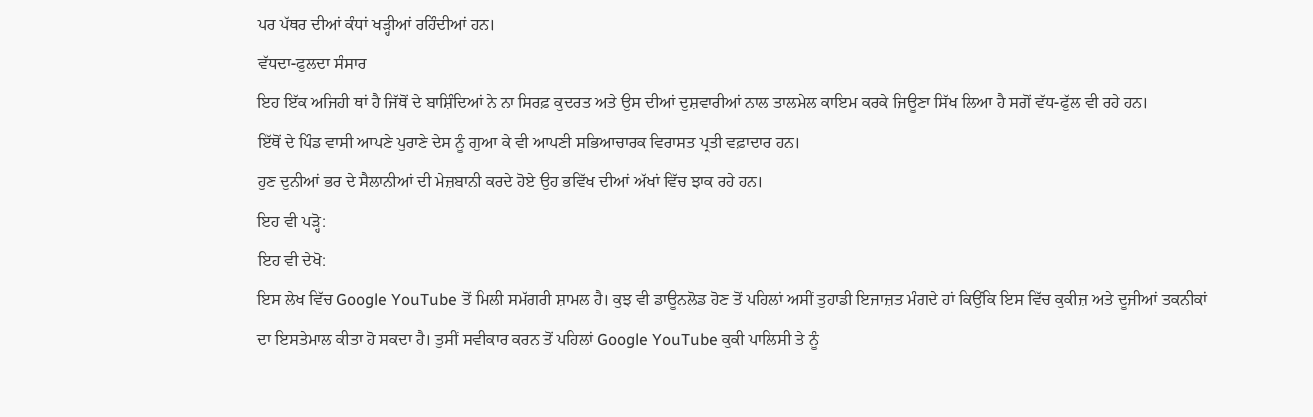ਪਰ ਪੱਥਰ ਦੀਆਂ ਕੰਧਾਂ ਖੜ੍ਹੀਆਂ ਰਹਿੰਦੀਆਂ ਹਨ।
ਵੱਧਦਾ-ਫੁਲਦਾ ਸੰਸਾਰ
ਇਹ ਇੱਕ ਅਜਿਹੀ ਥਾਂ ਹੈ ਜਿੱਥੋਂ ਦੇ ਬਾਸ਼ਿੰਦਿਆਂ ਨੇ ਨਾ ਸਿਰਫ਼ ਕੁਦਰਤ ਅਤੇ ਉਸ ਦੀਆਂ ਦੁਸ਼ਵਾਰੀਆਂ ਨਾਲ ਤਾਲਮੇਲ ਕਾਇਮ ਕਰਕੇ ਜਿਊਣਾ ਸਿੱਖ ਲਿਆ ਹੈ ਸਗੋਂ ਵੱਧ-ਫੁੱਲ ਵੀ ਰਹੇ ਹਨ।
ਇੱਥੋਂ ਦੇ ਪਿੰਡ ਵਾਸੀ ਆਪਣੇ ਪੁਰਾਣੇ ਦੇਸ ਨੂੰ ਗੁਆ ਕੇ ਵੀ ਆਪਣੀ ਸਭਿਆਚਾਰਕ ਵਿਰਾਸਤ ਪ੍ਰਤੀ ਵਫ਼ਾਦਾਰ ਹਨ।
ਹੁਣ ਦੁਨੀਆਂ ਭਰ ਦੇ ਸੈਲਾਨੀਆਂ ਦੀ ਮੇਜ਼ਬਾਨੀ ਕਰਦੇ ਹੋਏ ਉਹ ਭਵਿੱਖ ਦੀਆਂ ਅੱਖਾਂ ਵਿੱਚ ਝਾਕ ਰਹੇ ਹਨ।
ਇਹ ਵੀ ਪੜ੍ਹੋ:
ਇਹ ਵੀ ਦੇਖੋ:
ਇਸ ਲੇਖ ਵਿੱਚ Google YouTube ਤੋਂ ਮਿਲੀ ਸਮੱਗਰੀ ਸ਼ਾਮਲ ਹੈ। ਕੁਝ ਵੀ ਡਾਊਨਲੋਡ ਹੋਣ ਤੋਂ ਪਹਿਲਾਂ ਅਸੀਂ ਤੁਹਾਡੀ ਇਜਾਜ਼ਤ ਮੰਗਦੇ ਹਾਂ ਕਿਉਂਕਿ ਇਸ ਵਿੱਚ ਕੁਕੀਜ਼ ਅਤੇ ਦੂਜੀਆਂ ਤਕਨੀਕਾਂ ਦਾ ਇਸਤੇਮਾਲ ਕੀਤਾ ਹੋ ਸਕਦਾ ਹੈ। ਤੁਸੀਂ ਸਵੀਕਾਰ ਕਰਨ ਤੋਂ ਪਹਿਲਾਂ Google YouTube ਕੁਕੀ ਪਾਲਿਸੀ ਤੇ ਨੂੰ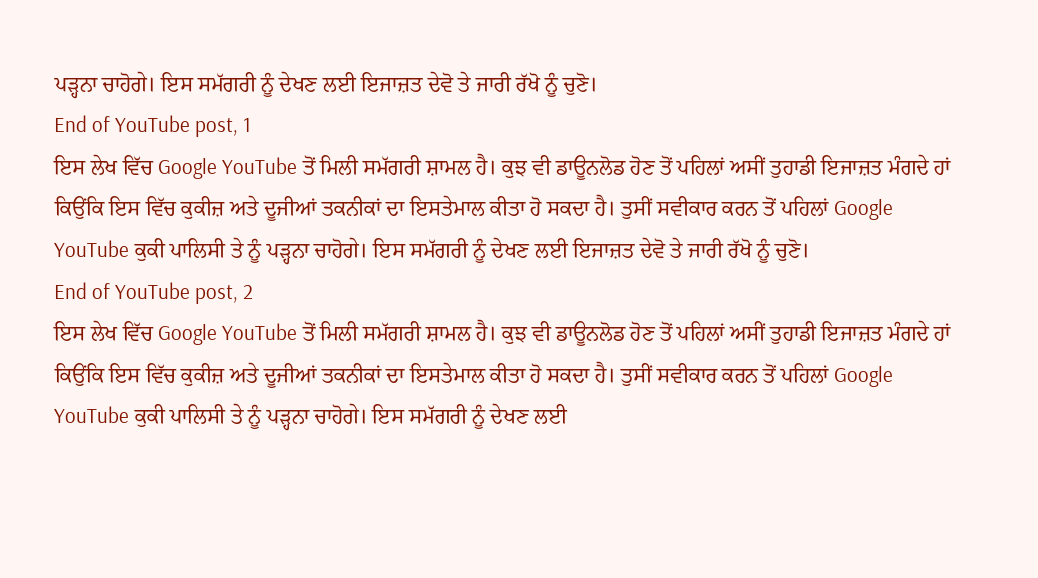ਪੜ੍ਹਨਾ ਚਾਹੋਗੇ। ਇਸ ਸਮੱਗਰੀ ਨੂੰ ਦੇਖਣ ਲਈ ਇਜਾਜ਼ਤ ਦੇਵੋ ਤੇ ਜਾਰੀ ਰੱਖੋ ਨੂੰ ਚੁਣੋ।
End of YouTube post, 1
ਇਸ ਲੇਖ ਵਿੱਚ Google YouTube ਤੋਂ ਮਿਲੀ ਸਮੱਗਰੀ ਸ਼ਾਮਲ ਹੈ। ਕੁਝ ਵੀ ਡਾਊਨਲੋਡ ਹੋਣ ਤੋਂ ਪਹਿਲਾਂ ਅਸੀਂ ਤੁਹਾਡੀ ਇਜਾਜ਼ਤ ਮੰਗਦੇ ਹਾਂ ਕਿਉਂਕਿ ਇਸ ਵਿੱਚ ਕੁਕੀਜ਼ ਅਤੇ ਦੂਜੀਆਂ ਤਕਨੀਕਾਂ ਦਾ ਇਸਤੇਮਾਲ ਕੀਤਾ ਹੋ ਸਕਦਾ ਹੈ। ਤੁਸੀਂ ਸਵੀਕਾਰ ਕਰਨ ਤੋਂ ਪਹਿਲਾਂ Google YouTube ਕੁਕੀ ਪਾਲਿਸੀ ਤੇ ਨੂੰ ਪੜ੍ਹਨਾ ਚਾਹੋਗੇ। ਇਸ ਸਮੱਗਰੀ ਨੂੰ ਦੇਖਣ ਲਈ ਇਜਾਜ਼ਤ ਦੇਵੋ ਤੇ ਜਾਰੀ ਰੱਖੋ ਨੂੰ ਚੁਣੋ।
End of YouTube post, 2
ਇਸ ਲੇਖ ਵਿੱਚ Google YouTube ਤੋਂ ਮਿਲੀ ਸਮੱਗਰੀ ਸ਼ਾਮਲ ਹੈ। ਕੁਝ ਵੀ ਡਾਊਨਲੋਡ ਹੋਣ ਤੋਂ ਪਹਿਲਾਂ ਅਸੀਂ ਤੁਹਾਡੀ ਇਜਾਜ਼ਤ ਮੰਗਦੇ ਹਾਂ ਕਿਉਂਕਿ ਇਸ ਵਿੱਚ ਕੁਕੀਜ਼ ਅਤੇ ਦੂਜੀਆਂ ਤਕਨੀਕਾਂ ਦਾ ਇਸਤੇਮਾਲ ਕੀਤਾ ਹੋ ਸਕਦਾ ਹੈ। ਤੁਸੀਂ ਸਵੀਕਾਰ ਕਰਨ ਤੋਂ ਪਹਿਲਾਂ Google YouTube ਕੁਕੀ ਪਾਲਿਸੀ ਤੇ ਨੂੰ ਪੜ੍ਹਨਾ ਚਾਹੋਗੇ। ਇਸ ਸਮੱਗਰੀ ਨੂੰ ਦੇਖਣ ਲਈ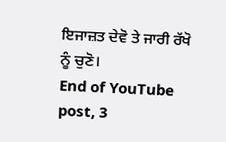ਇਜਾਜ਼ਤ ਦੇਵੋ ਤੇ ਜਾਰੀ ਰੱਖੋ ਨੂੰ ਚੁਣੋ।
End of YouTube post, 3